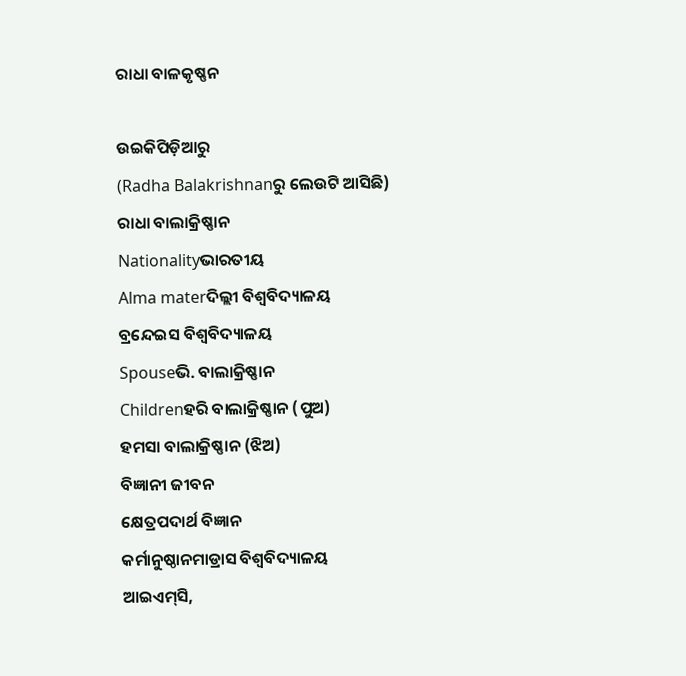ରାଧା ବାଳକୃଷ୍ଣନ

ଉଇକିପିଡ଼ିଆ‌ରୁ
(Radha Balakrishnanରୁ ଲେଉଟି ଆସିଛି)
ରାଧା ବାଲାକ୍ରିଷ୍ଣାନ
Nationalityଭାରତୀୟ
Alma materଦିଲ୍ଲୀ ବିଶ୍ୱବିଦ୍ୟାଳୟ
ବ୍ରନ୍ଦେଇସ ବିଶ୍ୱବିଦ୍ୟାଳୟ
Spouseଭି. ବାଲାକ୍ରିଷ୍ଣାନ
Childrenହରି ବାଲାକ୍ରିଷ୍ଣାନ (ପୁଅ)
ହମସା ବାଲାକ୍ରିଷ୍ଣାନ (ଝିଅ)
ବିଜ୍ଞାନୀ ଜୀବନ
କ୍ଷେତ୍ରପଦାର୍ଥ ବିଜ୍ଞାନ
କର୍ମାନୁଷ୍ଠାନମାଡ୍ରାସ ବିଶ୍ୱବିଦ୍ୟାଳୟ
ଆଇଏମ୍‌ସି,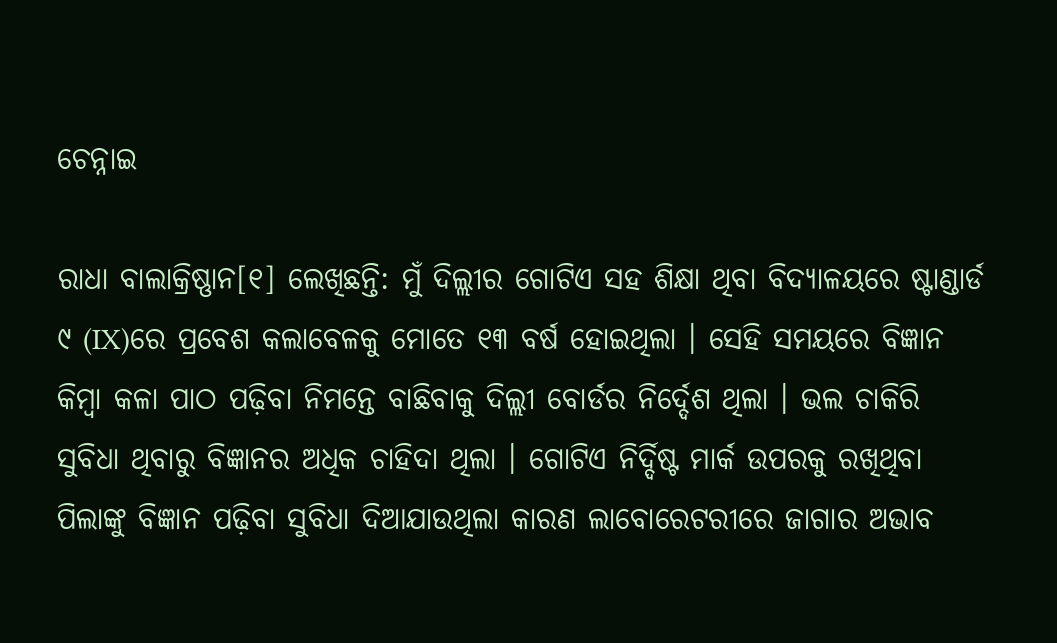ଚେନ୍ନାଇ

ରାଧା ବାଲାକ୍ରିଷ୍ଣାନ[୧] ଲେଖିଛନ୍ତି: ମୁଁ ଦିଲ୍ଲୀର ଗୋଟିଏ ସହ ଶିକ୍ଷା ଥିବା ବିଦ୍ୟାଳୟରେ ଷ୍ଟାଣ୍ଡାର୍ଡ ୯ (IX)ରେ ପ୍ରବେଶ କଲାବେଳକୁ ମୋତେ ୧୩ ବର୍ଷ ହୋଇଥିଲା । ସେହି ସମୟରେ ବିଜ୍ଞାନ କିମ୍ବା କଳା ପାଠ ପଢ଼ିବା ନିମନ୍ତେ ବାଛିବାକୁ ଦିଲ୍ଲୀ ବୋର୍ଡର ନିର୍ଦ୍ଦେଶ ଥିଲା । ଭଲ ଚାକିରି ସୁବିଧା ଥିବାରୁ ବିଜ୍ଞାନର ଅଧିକ ଚାହିଦା ଥିଲା । ଗୋଟିଏ ନିର୍ଦ୍ଦିଷ୍ଟ ମାର୍କ ଉପରକୁ ରଖିଥିବା ପିଲାଙ୍କୁ ବିଜ୍ଞାନ ପଢ଼ିବା ସୁବିଧା ଦିଆଯାଉଥିଲା କାରଣ ଲାବୋରେଟରୀରେ ଜାଗାର ଅଭାବ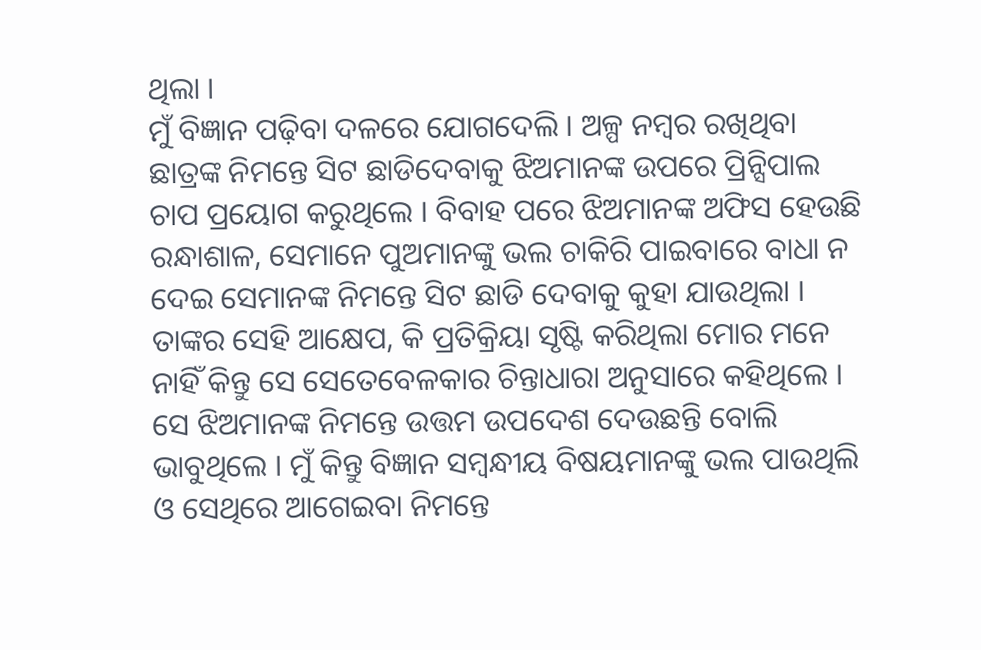ଥିଲା ।
ମୁଁ ବିଜ୍ଞାନ ପଢ଼ିବା ଦଳରେ ଯୋଗଦେଲି । ଅଳ୍ପ ନମ୍ବର ରଖିଥିବା ଛାତ୍ରଙ୍କ ନିମନ୍ତେ ସିଟ ଛାଡିଦେବାକୁ ଝିଅମାନଙ୍କ ଉପରେ ପ୍ରିନ୍ସିପାଲ ଚାପ ପ୍ରୟୋଗ କରୁଥିଲେ । ବିବାହ ପରେ ଝିଅମାନଙ୍କ ଅଫିସ ହେଉଛି ରନ୍ଧାଶାଳ, ସେମାନେ ପୁଅମାନଙ୍କୁ ଭଲ ଚାକିରି ପାଇବାରେ ବାଧା ନ ଦେଇ ସେମାନଙ୍କ ନିମନ୍ତେ ସିଟ ଛାଡି ଦେବାକୁ କୁହା ଯାଉଥିଲା । ତାଙ୍କର ସେହି ଆକ୍ଷେପ, କି ପ୍ରତିକ୍ରିୟା ସୃଷ୍ଟି କରିଥିଲା ମୋର ମନେ ନାହିଁ କିନ୍ତୁ ସେ ସେତେବେଳକାର ଚିନ୍ତାଧାରା ଅନୁସାରେ କହିଥିଲେ । ସେ ଝିଅମାନଙ୍କ ନିମନ୍ତେ ଉତ୍ତମ ଉପଦେଶ ଦେଉଛନ୍ତି ବୋଲି ଭାବୁଥିଲେ । ମୁଁ କିନ୍ତୁ ବିଜ୍ଞାନ ସମ୍ବନ୍ଧୀୟ ବିଷୟମାନଙ୍କୁ ଭଲ ପାଉଥିଲି ଓ ସେଥିରେ ଆଗେଇବା ନିମନ୍ତେ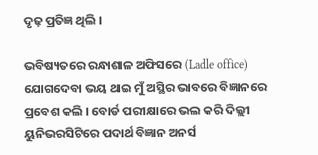ଦୃଢ଼ ପ୍ରତିଜ୍ଞ ଥିଲି ।

ଭବିଷ୍ୟତରେ ରନ୍ଧାଶାଳ ଅଫିସରେ (Ladle office) ଯୋଗଦେବା ଭୟ ଥାଇ ମୁଁ ଅସ୍ଥିର ଭାବରେ ବିଜ୍ଞାନରେ ପ୍ରବେଶ କଲି । ବୋର୍ଡ ପରୀକ୍ଷାରେ ଭଲ କରି ଦିଲ୍ଲୀ ୟୁନିଭରସିଟିରେ ପଦାର୍ଥ ବିଜ୍ଞାନ ଅନର୍ସ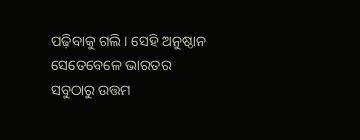ପଢ଼ିବାକୁ ଗଲି । ସେହି ଅନୁଷ୍ଠାନ ସେତେବେଳେ ଭାରତର ସବୁଠାରୁ ଉତ୍ତମ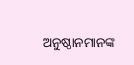ଅନୁଷ୍ଠାନମାନଙ୍କ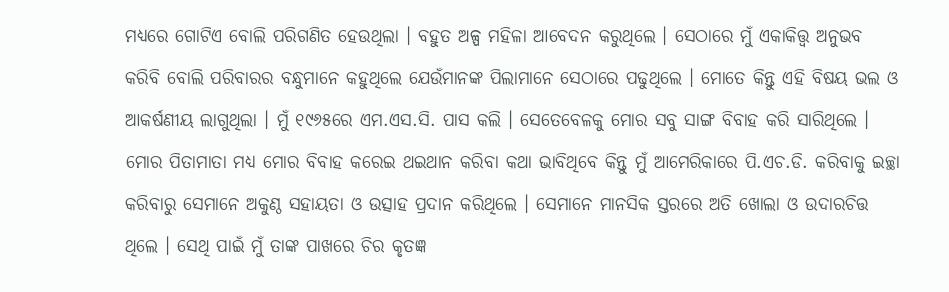ମଧ୍ୟରେ ଗୋଟିଏ ବୋଲି ପରିଗଣିତ ହେଉଥିଲା । ବହୁତ ଅଳ୍ପ ମହିଳା ଆବେଦନ କରୁଥିଲେ । ସେଠାରେ ମୁଁ ଏକାକିତ୍ତ୍ୱ ଅନୁଭବ କରିବି ବୋଲି ପରିବାରର ବନ୍ଧୁମାନେ କହୁଥିଲେ ଯେଉଁମାନଙ୍କ ପିଲାମାନେ ସେଠାରେ ପଢୁଥିଲେ । ମୋତେ କିନ୍ତୁ ଏହି ବିଷୟ ଭଲ ଓ ଆକର୍ଷଣୀୟ ଲାଗୁଥିଲା । ମୁଁ ୧୯୬୫ରେ ଏମ.ଏସ.ସି. ପାସ କଲି । ସେତେବେଳକୁ ମୋର ସବୁ ସାଙ୍ଗ ବିବାହ କରି ସାରିଥିଲେ । ମୋର ପିତାମାତା ମଧ୍ୟ ମୋର ବିବାହ କରେଇ ଥଇଥାନ କରିବା କଥା ଭାବିଥିବେ କିନ୍ତୁ ମୁଁ ଆମେରିକାରେ ପି.ଏଚ.ଡି. କରିବାକୁ ଇଚ୍ଛା କରିବାରୁ ସେମାନେ ଅକୁଣ୍ଠ ସହାୟତା ଓ ଉତ୍ସାହ ପ୍ରଦାନ କରିଥିଲେ । ସେମାନେ ମାନସିକ ସ୍ତରରେ ଅତି ଖୋଲା ଓ ଉଦାରଚିତ୍ତ ଥିଲେ । ସେଥି ପାଇଁ ମୁଁ ତାଙ୍କ ପାଖରେ ଚିର କୃତଜ୍ଞ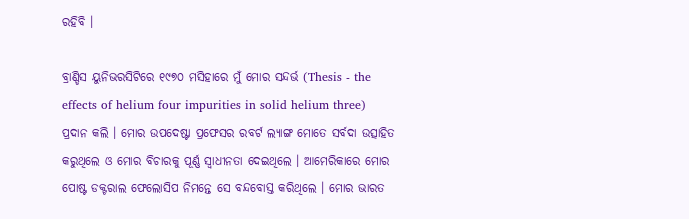ରହିବି ।

ବ୍ରାଣ୍ଡିସ ୟୁନିଭରସିଟିରେ ୧୯୭୦ ମସିହାରେ ମୁଁ ମୋର ସନ୍ଦର୍ଭ (Thesis - the effects of helium four impurities in solid helium three) ପ୍ରଦାନ କଲି । ମୋର ଉପଦେଷ୍ଟା ପ୍ରଫେସର ରବର୍ଟ ଲ୍ୟାଙ୍ଗ ମୋତେ ସର୍ବଦା ଉତ୍ସାହିତ କରୁଥିଲେ ଓ ମୋର ବିଚାରକୁ ପୂର୍ଣ୍ଣ ସ୍ୱାଧୀନତା ଦେଇଥିଲେ । ଆମେରିକାରେ ମୋର ପୋଷ୍ଟ ଡକ୍ଟରାଲ ଫେଲୋସିପ ନିମନ୍ତେ ସେ ବନ୍ଦବୋସ୍ତ କରିଥିଲେ । ମୋର ଭାରତ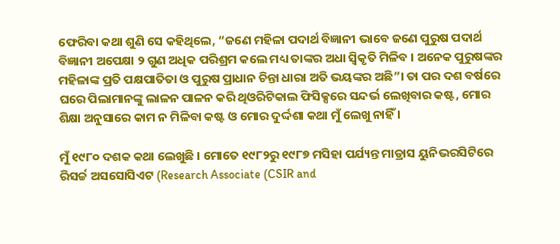ଫେରିବା କଥା ଶୁଣି ସେ କହିଥିଲେ, “ଜଣେ ମହିଳା ପଦାର୍ଥ ବିଜ୍ଞାନୀ ଭାବେ ଜଣେ ପୁରୁଷ ପଦାର୍ଥ ବିଜ୍ଞାନୀ ଅପେକ୍ଷା ୨ ଗୁଣ ଅଧିକ ପରିଶ୍ରମ କଲେ ମଧ୍ୟ ତାଙ୍କର ଅଧା ସ୍ୱିକୃତି ମିଳିବ । ଅନେକ ପୁରୁଷଙ୍କର ମହିଳାଙ୍କ ପ୍ରତି ପକ୍ଷପାତିତା ଓ ପୁରୁଷ ପ୍ରାଧାନ ଚିନ୍ତା ଧାରା ଅତି ଭୟଙ୍କର ଅଛି”। ତା ପର ଦଶ ବର୍ଷରେ ଘରେ ପିଲାମାନଙ୍କୁ ଲାଳନ ପାଳନ କରି ଥିଓରିଟିକାଲ ଫିସିକ୍ସରେ ସନ୍ଦର୍ଭ ଲେଖିବାର କଷ୍ଟ, ମୋର ଶିକ୍ଷା ଅନୁସାରେ କାମ ନ ମିଳିବା କଷ୍ଟ ଓ ମୋର ଦୁର୍ଦ୍ଦଶା କଥା ମୁଁ ଲେଖୁ ନାହିଁ ।

ମୁଁ ୧୯୮୦ ଦଶକ କଥା ଲେଖୁଛି । ମୋତେ ୧୯୮୨ରୁ ୧୯୮୭ ମସିହା ପର୍ଯ୍ୟନ୍ତ ମାଡ୍ରାସ ୟୁନିଭରସିଟିରେ ରିସର୍ଚ୍ଚ ଅସସୋସିଏଟ (Research Associate (CSIR and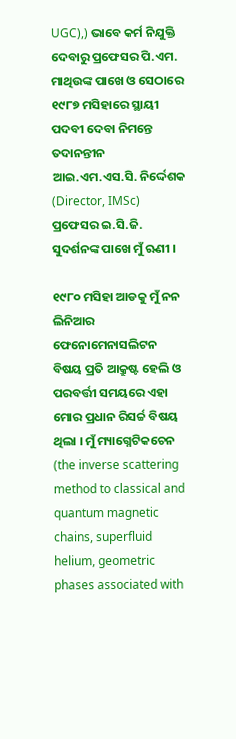UGC),) ଭାବେ କର୍ମ ନିଯୁକ୍ତି ଦେବାରୁ ପ୍ରଫେସର ପି.ଏମ. ମାଥିଉଙ୍କ ପାଖେ ଓ ସେଠାରେ ୧୯୮୭ ମସିହାରେ ସ୍ଥାୟୀ ପଦବୀ ଦେବା ନିମନ୍ତେ ତଦାନନ୍ତୀନ ଆଇ.ଏମ.ଏସ.ସି. ନିର୍ଦ୍ଦେଶକ (Director, IMSc) ପ୍ରଫେସର ଇ.ସି.ଜି. ସୁଦର୍ଶନଙ୍କ ପାଖେ ମୁଁ ଋଣୀ ।

୧୯୮୦ ମସିହା ଆଡକୁ ମୁଁ ନନ ଲିନିଆର ଫେନୋମେନାସଲିଟନ ବିଷୟ ପ୍ରତି ଆକ୍ରୁଷ୍ଟ ହେଲି ଓ ପରବର୍ତ୍ତୀ ସମୟରେ ଏହା ମୋର ପ୍ରଧାନ ରିସର୍ଚ୍ଚ ବିଷୟ ଥିଲା । ମୁଁ ମ୍ୟାଗ୍ନେଟିକଚେନ (the inverse scattering method to classical and quantum magnetic chains, superfluid helium, geometric phases associated with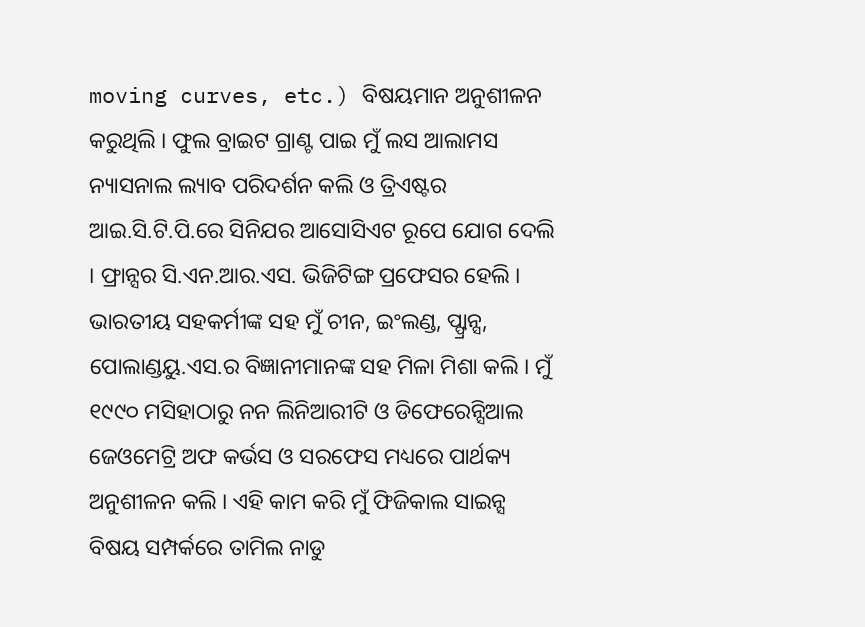moving curves, etc.) ବିଷୟମାନ ଅନୁଶୀଳନ କରୁଥିଲି । ଫୁଲ ବ୍ରାଇଟ ଗ୍ରାଣ୍ଟ ପାଇ ମୁଁ ଲସ ଆଲାମସ ନ୍ୟାସନାଲ ଲ୍ୟାବ ପରିଦର୍ଶନ କଲି ଓ ତ୍ରିଏଷ୍ଟର ଆଇ.ସି.ଟି.ପି.ରେ ସିନିଯର ଆସୋସିଏଟ ରୂପେ ଯୋଗ ଦେଲି । ଫ୍ରାନ୍ସର ସି.ଏନ.ଆର.ଏସ. ଭିଜିଟିଙ୍ଗ ପ୍ରଫେସର ହେଲି । ଭାରତୀୟ ସହକର୍ମୀଙ୍କ ସହ ମୁଁ ଚୀନ, ଇଂଲଣ୍ଡ, ପ୍ଫ୍ରାନ୍ସ, ପୋଲାଣ୍ଡୟୁ.ଏସ.ର ବିଜ୍ଞାନୀମାନଙ୍କ ସହ ମିଳା ମିଶା କଲି । ମୁଁ ୧୯୯୦ ମସିହାଠାରୁ ନନ ଲିନିଆରୀଟି ଓ ଡିଫେରେନ୍ସିଆଲ ଜେଓମେଟ୍ରି ଅଫ କର୍ଭସ ଓ ସରଫେସ ମଧ୍ୟରେ ପାର୍ଥକ୍ୟ ଅନୁଶୀଳନ କଲି । ଏହି କାମ କରି ମୁଁ ଫିଜିକାଲ ସାଇନ୍ସ ବିଷୟ ସମ୍ପର୍କରେ ତାମିଲ ନାଡୁ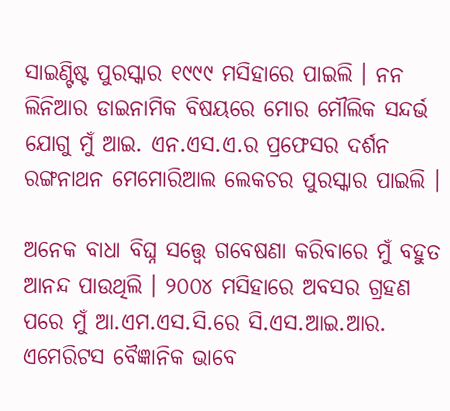ସାଇଣ୍ଟିଷ୍ଟ ପୁରସ୍କାର ୧୯୯୯ ମସିହାରେ ପାଇଲି । ନନ ଲିନିଆର ଡାଇନାମିକ ବିଷୟରେ ମୋର ମୌଲିକ ସନ୍ଦର୍ଭ ଯୋଗୁ ମୁଁ ଆଇ. ଏନ.ଏସ.ଏ.ର ପ୍ରଫେସର ଦର୍ଶନ ରଙ୍ଗନାଥନ ମେମୋରିଆଲ ଲେକଚର ପୁରସ୍କାର ପାଇଲି ।

ଅନେକ ବାଧା ବିଘ୍ନ ସତ୍ତ୍ୱେ ଗବେଷଣା କରିବାରେ ମୁଁ ବହୁତ ଆନନ୍ଦ ପାଉଥିଲି । ୨୦୦୪ ମସିହାରେ ଅବସର ଗ୍ରହଣ ପରେ ମୁଁ ଆ.ଏମ.ଏସ.ସି.ରେ ସି.ଏସ.ଆଇ.ଆର. ଏମେରିଟସ ବୈଜ୍ଞାନିକ ଭାବେ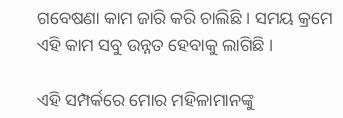ଗବେଷଣା କାମ ଜାରି କରି ଚାଲିଛି । ସମୟ କ୍ରମେ ଏହି କାମ ସବୁ ଉନ୍ନତ ହେବାକୁ ଲାଗିଛି ।

ଏହି ସମ୍ପର୍କରେ ମୋର ମହିଳାମାନଙ୍କୁ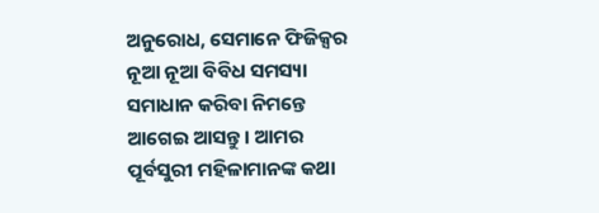ଅନୁରୋଧ, ସେମାନେ ଫିଜିକ୍ସର ନୂଆ ନୂଆ ବିବିଧ ସମସ୍ୟା ସମାଧାନ କରିବା ନିମନ୍ତେ ଆଗେଇ ଆସନ୍ତୁ । ଆମର ପୂର୍ବସୁରୀ ମହିଳାମାନଙ୍କ କଥା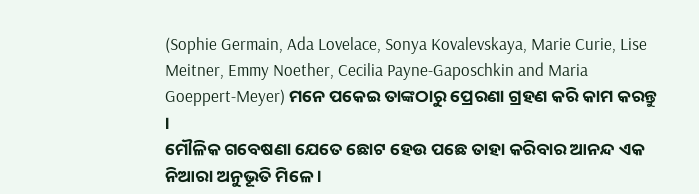(Sophie Germain, Ada Lovelace, Sonya Kovalevskaya, Marie Curie, Lise Meitner, Emmy Noether, Cecilia Payne-Gaposchkin and Maria Goeppert-Meyer) ମନେ ପକେଇ ତାଙ୍କଠାରୁ ପ୍ରେରଣା ଗ୍ରହଣ କରି କାମ କରନ୍ତୁ ।
ମୌଳିକ ଗବେଷଣା ଯେତେ ଛୋଟ ହେଉ ପଛେ ତାହା କରିବାର ଆନନ୍ଦ ଏକ ନିଆରା ଅନୁଭୂତି ମିଳେ ।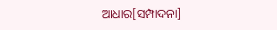ଆଧାର[ସମ୍ପାଦନା]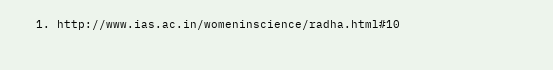1. http://www.ias.ac.in/womeninscience/radha.html#10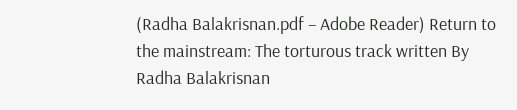(Radha Balakrisnan.pdf – Adobe Reader) Return to the mainstream: The torturous track written By Radha Balakrisnan